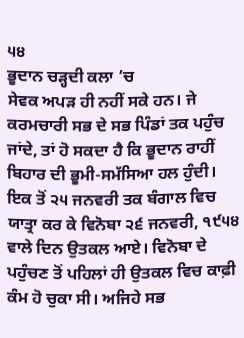੫੪
ਭੂਦਾਨ ਚੜ੍ਹਦੀ ਕਲਾ ’ਚ
ਸੇਵਕ ਅਪੜ ਹੀ ਨਹੀਂ ਸਕੇ ਹਨ। ਜੇ ਕਰਮਚਾਰੀ ਸਭ ਦੇ ਸਭ ਪਿੰਡਾਂ ਤਕ ਪਹੁੰਚ ਜਾਂਦੇ, ਤਾਂ ਹੋ ਸਕਦਾ ਹੈ ਕਿ ਭੂਦਾਨ ਰਾਹੀਂ ਬਿਹਾਰ ਦੀ ਭੂਮੀ-ਸਮੱਸਿਆ ਹਲ ਹੁੰਦੀ।
ਇਕ ਤੋਂ ੨੫ ਜਨਵਰੀ ਤਕ ਬੰਗਾਲ ਵਿਚ ਯਾਤ੍ਰਾ ਕਰ ਕੇ ਵਿਨੋਬਾ ੨੬ ਜਨਵਰੀ, ੧੯੫੪ ਵਾਲੇ ਦਿਨ ਉਤਕਲ ਆਏ। ਵਿਨੋਬਾ ਦੇ ਪਹੁੰਚਣ ਤੋਂ ਪਹਿਲਾਂ ਹੀ ਉਤਕਲ ਵਿਚ ਕਾਫ਼ੀ ਕੰਮ ਹੋ ਚੁਕਾ ਸੀ। ਅਜਿਹੇ ਸਭ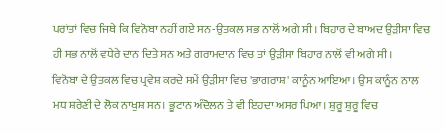ਪਰਾਂਤਾਂ ਵਿਚ ਜਿਥੇ ਕਿ ਵਿਨੋਬਾ ਨਹੀਂ ਗਏ ਸਨ-ਉਤਕਲ ਸਭ ਨਾਲੋਂ ਅਗੇ ਸੀ। ਬਿਹਾਰ ਦੇ ਬਾਅਦ ਉੜੀਸਾ ਵਿਚ ਹੀ ਸਭ ਨਾਲੋਂ ਵਧੇਰੇ ਦਾਨ ਦਿਤੇ ਸਨ ਅਤੇ ਗਰਾਮਦਾਨ ਵਿਚ ਤਾਂ ਉੜੀਸਾ ਬਿਹਾਰ ਨਾਲੋਂ ਵੀ ਅਗੇ ਸੀ।
ਵਿਨੋਬਾ ਦੇ ਉਤਕਲ ਵਿਚ ਪ੍ਰਵੇਸ਼ ਕਰਦੇ ਸਮੇਂ ਉੜੀਸਾ ਵਿਚ 'ਭਾਗਰਾਸ਼' ਕਾਨੂੰਨ ਆਇਆ। ਉਸ ਕਾਨੂੰਨ ਨਾਲ ਮਧ ਸ਼ਰੇਣੀ ਦੇ ਲੋਕ ਨਾਖੁਸ਼ ਸਨ। ਭੂਟਾਨ ਅੰਦੋਲਨ ਤੇ ਵੀ ਇਹਦਾ ਅਸਰ ਪਿਆ। ਸ਼ੁਰੂ ਸ਼ੁਰੂ ਵਿਚ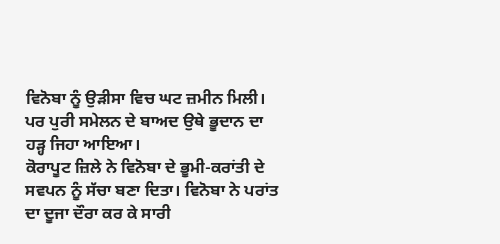ਵਿਨੋਬਾ ਨੂੰ ਉੜੀਸਾ ਵਿਚ ਘਟ ਜ਼ਮੀਨ ਮਿਲੀ। ਪਰ ਪੁਰੀ ਸਮੇਲਨ ਦੇ ਬਾਅਦ ਉਥੇ ਭੂਦਾਨ ਦਾ ਹੜ੍ਹ ਜਿਹਾ ਆਇਆ।
ਕੋਰਾਪੂਟ ਜ਼ਿਲੇ ਨੇ ਵਿਨੋਬਾ ਦੇ ਭੂਮੀ-ਕਰਾਂਤੀ ਦੇ ਸਵਪਨ ਨੂੰ ਸੱਚਾ ਬਣਾ ਦਿਤਾ। ਵਿਨੋਬਾ ਨੇ ਪਰਾਂਤ ਦਾ ਦੂਜਾ ਦੌਰਾ ਕਰ ਕੇ ਸਾਰੀ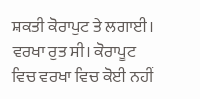ਸ਼ਕਤੀ ਕੋਰਾਪੁਟ ਤੇ ਲਗਾਈ। ਵਰਖਾ ਰੁਤ ਸੀ। ਕੋਰਾਪੂਟ ਵਿਚ ਵਰਖਾ ਵਿਚ ਕੋਈ ਨਹੀਂ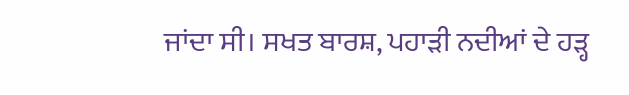ਜਾਂਦਾ ਸੀ। ਸਖਤ ਬਾਰਸ਼, ਪਹਾੜੀ ਨਦੀਆਂ ਦੇ ਹੜ੍ਹ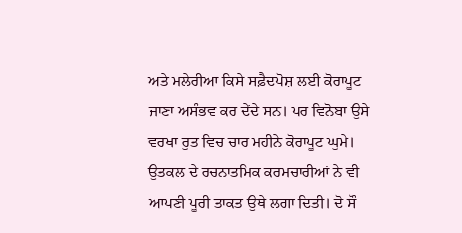ਅਤੇ ਮਲੇਰੀਆ ਕਿਸੇ ਸਫ਼ੈਦਪੋਸ਼ ਲਈ ਕੋਰਾਪੂਟ ਜਾਣਾ ਅਸੰਭਵ ਕਰ ਦੇਂਦੇ ਸਨ। ਪਰ ਵਿਨੋਬਾ ਉਸੇ ਵਰਖਾ ਰੁਤ ਵਿਚ ਚਾਰ ਮਹੀਨੇ ਕੋਰਾਪੂਟ ਘੁਮੇ। ਉਤਕਲ ਦੇ ਰਚਨਾਤਮਿਕ ਕਰਮਚਾਰੀਆਂ ਨੇ ਵੀ ਆਪਣੀ ਪੂਰੀ ਤਾਕਤ ਉਥੇ ਲਗਾ ਦਿਤੀ। ਦੋ ਸੌ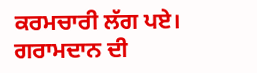ਕਰਮਚਾਰੀ ਲੱਗ ਪਏ। ਗਰਾਮਦਾਨ ਦੀ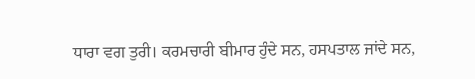ਧਾਰਾ ਵਗ ਤੁਰੀ। ਕਰਮਚਾਰੀ ਬੀਮਾਰ ਹੁੰਦੇ ਸਨ, ਹਸਪਤਾਲ ਜਾਂਦੇ ਸਨ,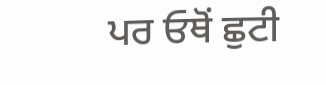ਪਰ ਓਥੋਂ ਛੁਟੀ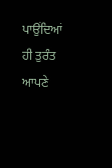ਪਾਉਂਦਿਆਂ ਹੀ ਤੁਰੰਤ ਆਪਣੇ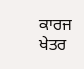ਕਾਰਜ ਖੇਤਰ